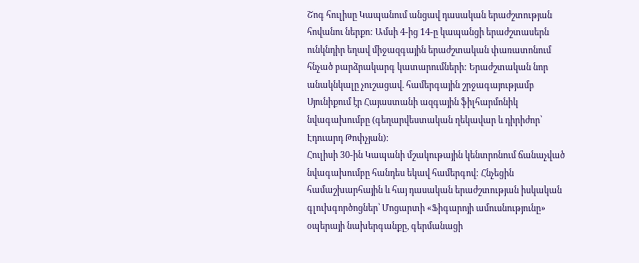Շոգ հուլիսը Կապանում անցավ դասական երաժշտության հովանու ներքո: Ամսի 4-ից 14-ը կապանցի երաժշտասերն ունկնդիր եղավ միջազգային երաժշտական փառատոնում հնչած բարձրակարգ կատարումների: Երաժշտական նոր անակնկալը չուշացավ. համերգային շրջագայությամբ Սյունիքում էր Հայաստանի ազգային ֆիլհարմոնիկ նվագախումբը (գեղարվեստական ղեկավար և դիրիժոր՝ Էդուարդ Թոփչյան):
Հուլիսի 30-ին Կապանի մշակութային կենտրոնում ճանաչված նվագախումբը հանդես եկավ համերգով: Հնչեցին համաշխարհային և հայ դասական երաժշտության իսկական գլուխգործոցներ՝ Մոցարտի «Ֆիգարոյի ամուսնությունը» օպերայի նախերգանքը, գերմանացի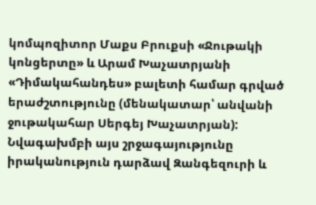կոմպոզիտոր Մաքս Բրուքսի «Ջութակի կոնցերտը» և Արամ Խաչատրյանի «Դիմակահանդես» բալետի համար գրված երաժշտությունը (մենակատար՝ անվանի ջութակահար Սերգեյ Խաչատրյան):
Նվագախմբի այս շրջագայությունը իրականություն դարձավ Զանգեզուրի և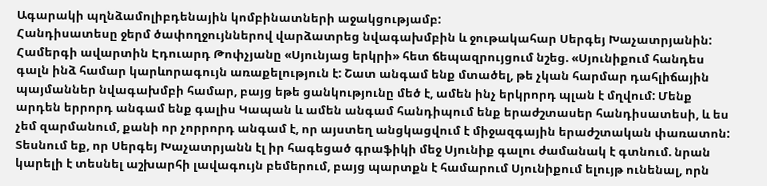Ագարակի պղնձամոլիբդենային կոմբինատների աջակցությամբ:
Հանդիսատեսը ջերմ ծափողջույններով վարձատրեց նվագախմբին և ջութակահար Սերգեյ Խաչատրյանին: Համերգի ավարտին Էդուարդ Թոփչյանը «Սյունյաց երկրի» հետ ճեպազրույցում նշեց. «Սյունիքում հանդես գալն ինձ համար կարևորագույն առաքելություն է: Շատ անգամ ենք մտածել, թե չկան հարմար դահլիճային պայմաններ նվագախմբի համար, բայց եթե ցանկությունը մեծ է, ամեն ինչ երկրորդ պլան է մղվում: Մենք արդեն երրորդ անգամ ենք գալիս Կապան և ամեն անգամ հանդիպում ենք երաժշտասեր հանդիսատեսի, և ես չեմ զարմանում, քանի որ չորրորդ անգամ է, որ այստեղ անցկացվում է միջազգային երաժշտական փառատոն: Տեսնում եք, որ Սերգեյ Խաչատրյանն էլ իր հագեցած գրաֆիկի մեջ Սյունիք գալու ժամանակ է գտնում. նրան կարելի է տեսնել աշխարհի լավագույն բեմերում, բայց պարտքն է համարում Սյունիքում ելույթ ունենալ, որն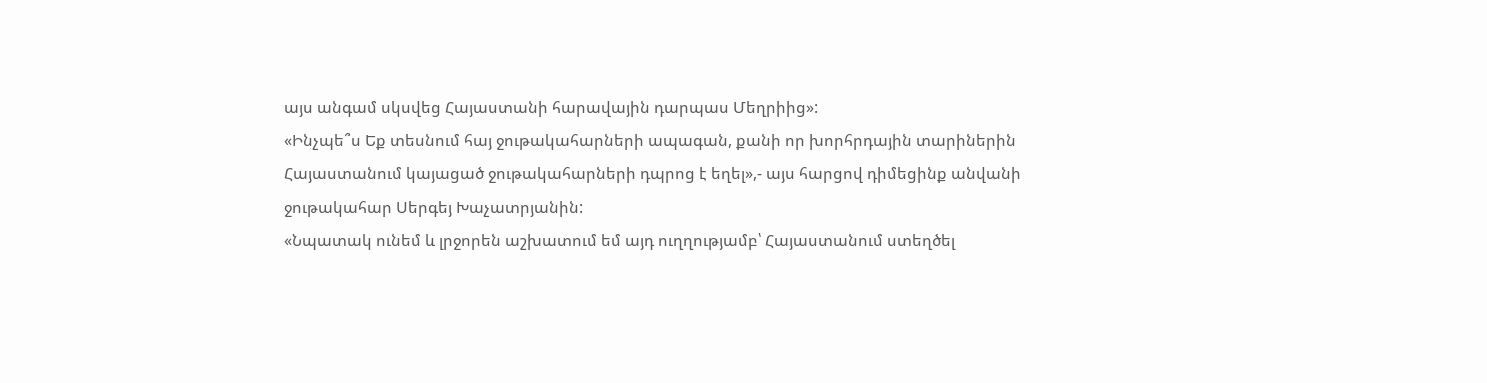այս անգամ սկսվեց Հայաստանի հարավային դարպաս Մեղրիից»:
«Ինչպե՞ս Եք տեսնում հայ ջութակահարների ապագան, քանի որ խորհրդային տարիներին Հայաստանում կայացած ջութակահարների դպրոց է եղել»,- այս հարցով դիմեցինք անվանի ջութակահար Սերգեյ Խաչատրյանին:
«Նպատակ ունեմ և լրջորեն աշխատում եմ այդ ուղղությամբ՝ Հայաստանում ստեղծել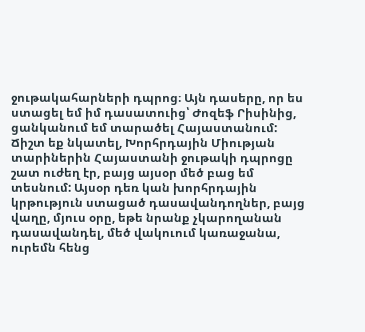ջութակահարների դպրոց։ Այն դասերը, որ ես ստացել եմ իմ դասատուից՝ Ժոզեֆ Րիսինից, ցանկանում եմ տարածել Հայաստանում: Ճիշտ եք նկատել, Խորհրդային Միության տարիներին Հայաստանի ջութակի դպրոցը շատ ուժեղ էր, բայց այսօր մեծ բաց եմ տեսնում: Այսօր դեռ կան խորհրդային կրթություն ստացած դասավանդողներ, բայց վաղը, մյուս օրը, եթե նրանք չկարողանան դասավանդել, մեծ վակուում կառաջանա, ուրեմն հենց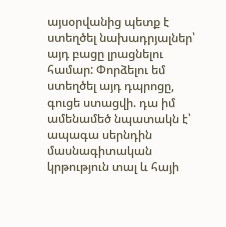այսօրվանից պետք է ստեղծել նախադրյալներ՝ այդ բացը լրացնելու համար: Փորձելու եմ ստեղծել այդ դպրոցը, գուցե ստացվի. դա իմ ամենամեծ նպատակն է՝ ապագա սերնդին մասնագիտական կրթություն տալ և հայի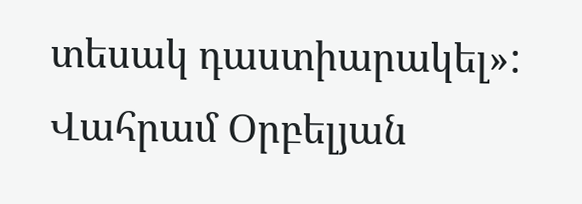տեսակ դաստիարակել»:
Վահրամ Օրբելյան